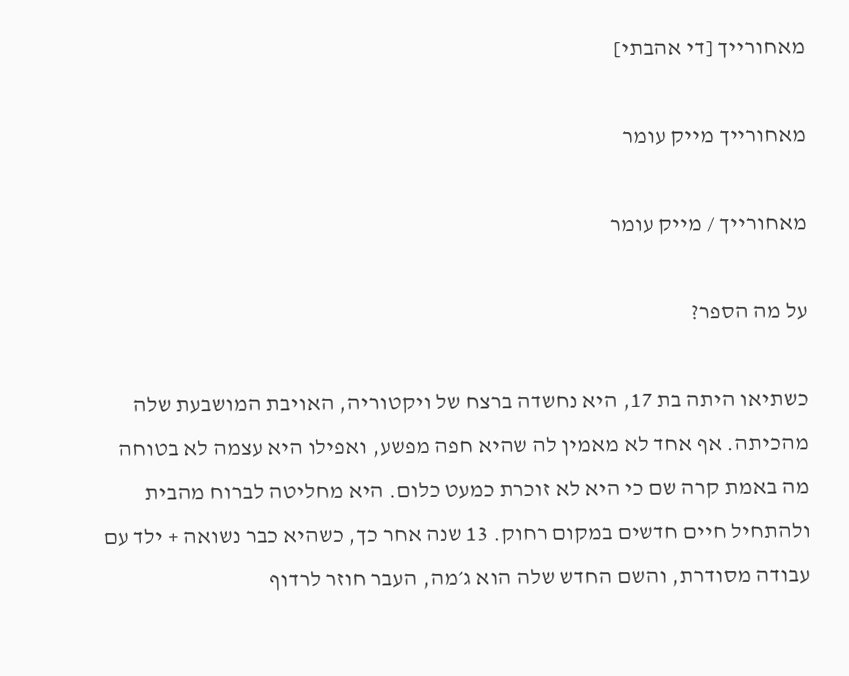מאחורייך [די אהבתי]

מאחורייך מייק עומר

מאחורייך / מייק עומר

על מה הספר?

כשתיאו היתה בת 17, היא נחשדה ברצח של ויקטוריה, האויבת המושבעת שלה מהכיתה. אף אחד לא מאמין לה שהיא חפה מפשע, ואפילו היא עצמה לא בטוחה מה באמת קרה שם כי היא לא זוכרת כמעט כלום. היא מחליטה לברוח מהבית ולהתחיל חיים חדשים במקום רחוק. 13 שנה אחר כך, כשהיא כבר נשואה + ילד עם עבודה מסודרת, והשם החדש שלה הוא ג׳מה, העבר חוזר לרדוף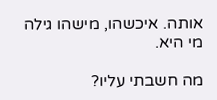אותה. איכשהו, מישהו גילה מי היא.

מה חשבתי עליו?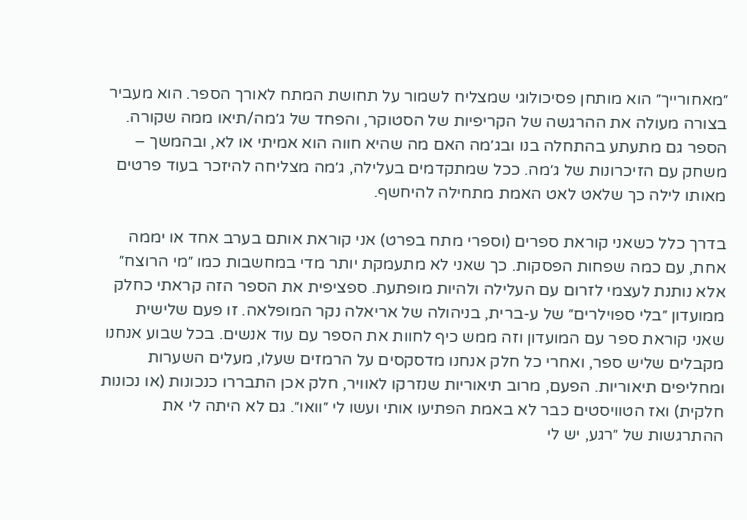״מאחורייך״ הוא מותחן פסיכולוגי שמצליח לשמור על תחושת המתח לאורך הספר. הוא מעביר בצורה מעולה את ההרגשה של הקריפיות של הסטוקר, והפחד של ג׳מה/תיאו ממה שקורה. הספר גם מתעתע בהתחלה בנו ובג׳מה האם מה שהיא חווה הוא אמיתי או לא, ובהמשך – משחק עם הזיכרונות של ג׳מה. ככל שמתקדמים בעלילה, ג׳מה מצליחה להיזכר בעוד פרטים מאותו לילה כך שלאט לאט האמת מתחילה להיחשף.

בדרך כלל כשאני קוראת ספרים (וספרי מתח בפרט) אני קוראת אותם בערב אחד או יממה אחת, עם כמה שפחות הפסקות. כך שאני לא מתעמקת יותר מדי במחשבות כמו ״מי הרוצח״ אלא נותנת לעצמי לזרום עם העלילה ולהיות מופתעת. ספציפית את הספר הזה קראתי כחלק ממועדון ״בלי ספוילרים״ של ע-ברית, בניהולה של אריאלה נקר המופלאה. זו פעם שלישית שאני קוראת ספר עם המועדון וזה ממש כיף לחוות את הספר עם עוד אנשים. בכל שבוע אנחנו מקבלים שליש ספר, ואחרי כל חלק אנחנו מדסקסים על הרמזים שעלו, מעלים השערות ומחליפים תיאוריות. הפעם, מרוב תיאוריות שנזרקו לאוויר, חלק אכן התבררו כנכונות (או נכונות חלקית) ואז הטוויסטים כבר לא באמת הפתיעו אותי ועשו לי ״וואו״. גם לא היתה לי את ההתרגשות של ״רגע, יש לי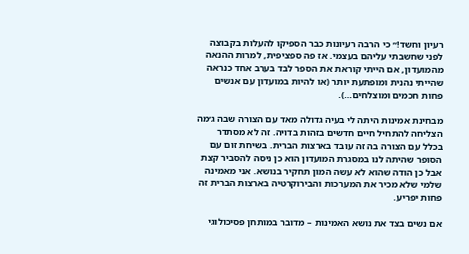רעיון וחשד!״ כי הרבה רעיונות כבר הספיקו להעלות בקבוצה לפני שחשבתי עליהם בעצמי. אז פה ספציפית, למרות ההנאה מהמועדון, אם הייתי קוראת את הספר לבד בערב אחד כנראה שהייתי נהנית ומופתעת יותר (או להיות במועדון עם אנשים פחות חכמים ומוצלחים…).

מבחינת אמינות היתה לי בעיה גדולה מאד עם הצורה שבה ג׳מה הצליחה להתחיל חיים חדשים בזהות בדויה. זה לא מסתדר בכלל עם הצורה בה זה עובד בארצות הברית. בשיחת זום עם הסופר שהיתה לנו במסגרת המועדון הוא כן ניסה להסביר קצת אבל כן הודה שהוא לא עשה המון תחקיר בנושא. אני מאמינה שלמי שלא מכיר את המערכות והבירוקרטיה בארצות הברית זה פחות יפריע.

אם נשים בצד את נושא האמינות – מדובר במותחן פסיכולוגי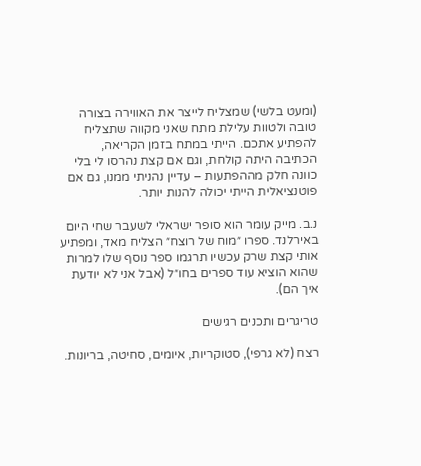(ומעט בלשי) שמצליח לייצר את האווירה בצורה טובה ולטוות עלילת מתח שאני מקווה שתצליח להפתיע אתכם. הייתי במתח בזמן הקריאה, הכתיבה היתה קולחת, וגם אם קצת נהרסו לי בלי כוונה חלק מההפתעות – עדיין נהניתי ממנו, גם אם פוטנציאלית הייתי יכולה להנות יותר.

נ.ב. מייק עומר הוא סופר ישראלי לשעבר שחי היום באירלנד. ספרו ״מוח של רוצח״ הצליח מאד, ומפתיע אותי קצת שרק עכשיו תרגמו ספר נוסף שלו למרות שהוא הוציא עוד ספרים בחו״ל (אבל אני לא יודעת איך הם).

טריגרים ותכנים רגישים

רצח (לא גרפי), סטוקריות, איומים, סחיטה, בריונות.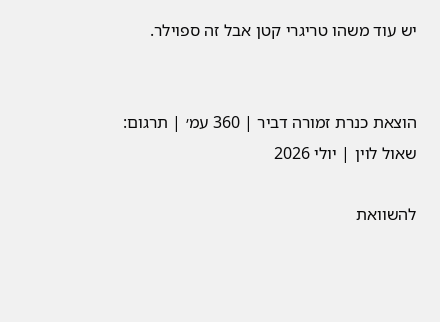יש עוד משהו טריגרי קטן אבל זה ספוילר.


הוצאת כנרת זמורה דביר | 360 עמ׳ | תרגום: שאול לוין | יולי 2026

להשוואת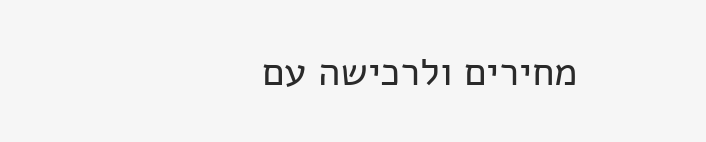מחירים ולרכישה עם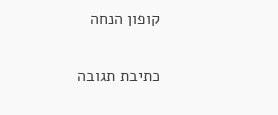קופון הנחה

כתיבת תגובה